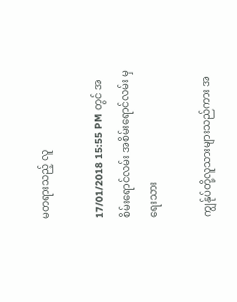မတရားသည့် လူ

17/01/2018 15:55 PM တွင် အစိမ်းရောင်လမ်း အစိမ်းရောင်လမ်း မှ ရေးသား

ကျွန်ုပ်တို့လူသားများသည်ကား အ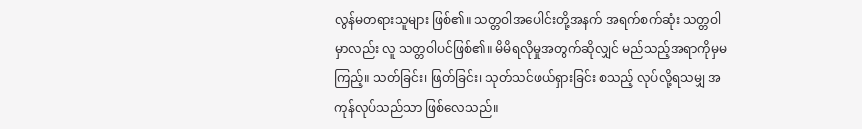လွန်မတရားသူများ ဖြစ်၏။ သတ္တဝါအပေါင်းတို့အနက် အရက်စက်ဆုံး သတ္တဝါမှာလည်း လူ သတ္တဝါပင်ဖြစ်၏။ မိမိရလိုမှုအတွက်ဆိုလျှင် မည်သည့်အရာကိုမှမကြည့်။ သတ်ခြင်း၊ ဖြတ်ခြင်း၊ သုတ်သင်ဖယ်ရှားခြင်း စသည့် လုပ်လို့ရသမျှ အကုန်လုပ်သည်သာ ဖြစ်လေသည်။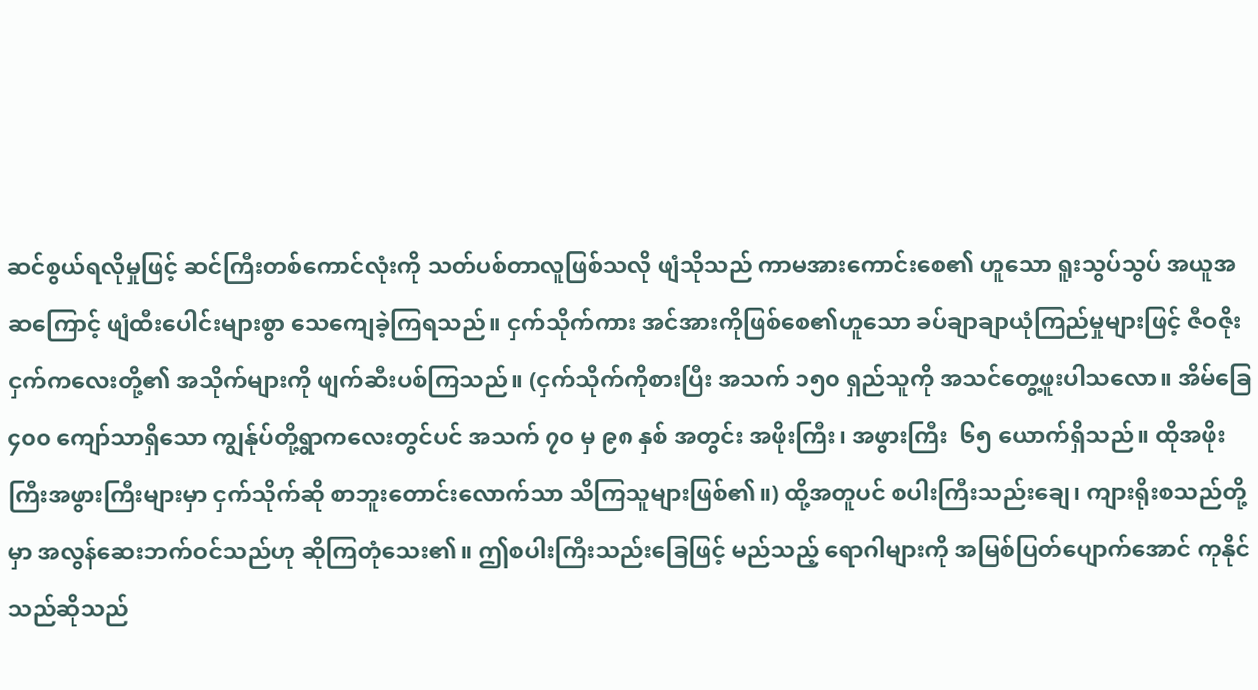ဆင်စွယ်ရလိုမှုဖြင့် ဆင်ကြီးတစ်ကောင်လုံးကို သတ်ပစ်တာလူဖြစ်သလို ဖျံသိုသည် ကာမအားကောင်းစေ၏ ဟူသော ရူးသွပ်သွပ် အယူအဆကြောင့် ဖျံထီးပေါင်းများစွာ သေကျေခဲ့ကြရသည်။ ငှက်သိုက်ကား အင်အားကိုဖြစ်စေ၏ဟူသော ခပ်ချာချာယုံကြည်မှုများဖြင့် ဇီဝဇိုးငှက်ကလေးတို့၏ အသိုက်များကို ဖျက်ဆီးပစ်ကြသည်။ (ငှက်သိုက်ကိုစားပြီး အသက် ၁၅၀ ရှည်သူကို အသင်တွေ့ဖူးပါသလော။ အိမ်ခြေ ၄၀၀ ကျော်သာရှိသော ကျွန်ုပ်တို့ရွာကလေးတွင်ပင် အသက် ၇၀ မှ ၉၈ နှစ် အတွင်း အဖိုးကြီး၊ အဖွားကြီး  ၆၅ ယောက်ရှိသည်။ ထိုအဖိုးကြီးအဖွားကြီးများမှာ ငှက်သိုက်ဆို စာဘူးတောင်းလောက်သာ သိကြသူများဖြစ်၏။) ထို့အတူပင် စပါးကြီးသည်းချေ၊ ကျားရိုးစသည်တို့မှာ အလွန်ဆေးဘက်ဝင်သည်ဟု ဆိုကြတုံသေး၏။ ဤစပါးကြီးသည်းခြေဖြင့် မည်သည့် ရောဂါများကို အမြစ်ပြတ်ပျောက်အောင် ကုနိုင်သည်ဆိုသည်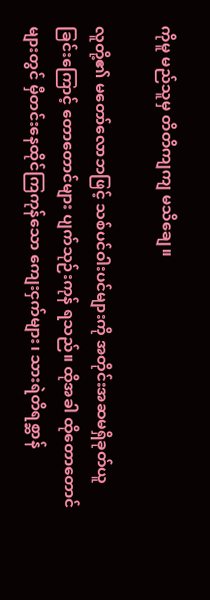ကိုမူ မည်သူမှ တိတိကျကျ မသိချေ။

လူတို့၏ မတော်လောဘဖြင့် သစ်ပင်ဝါးပင်များကို အတိုင်းအဆမရှိခုတ်ယူခြင်းကြောင့် တောတောင်များ ပျက်သုဉ်းကုန် ရသည်။ ထိုအခါ ထိုတောတောင်များတွင် မှီတင်းနေထိုင်ကြကုန်သော ကျေးငှက်များ၊ သားရဲတိရစ္ဆာန်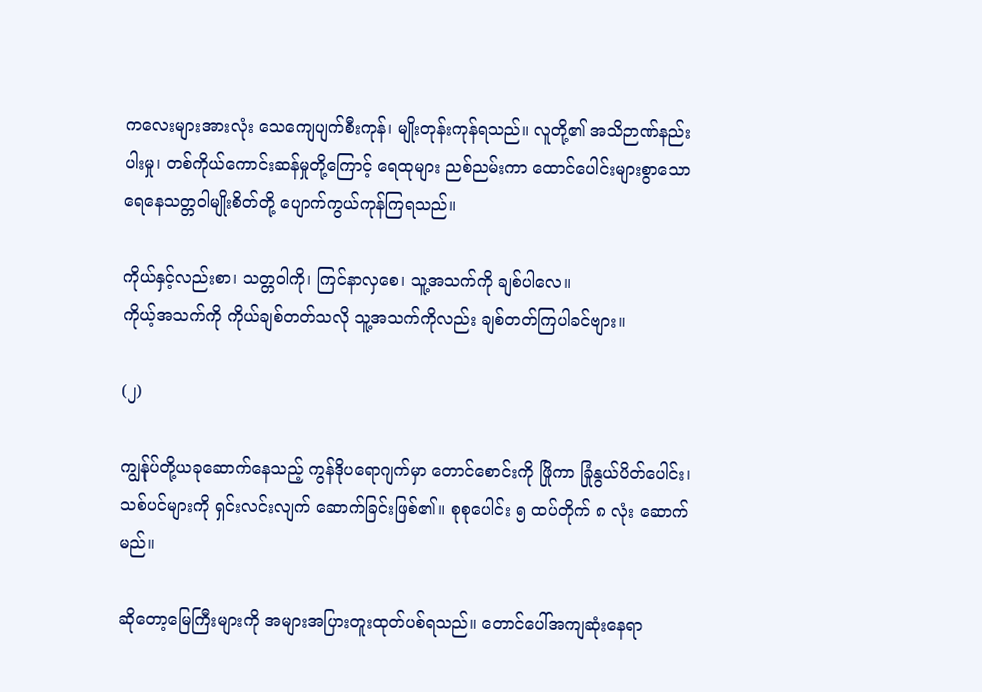ကလေးများအားလုံး သေကျေပျက်စီးကုန်၊ မျိုးတုန်းကုန်ရသည်။ လူတို့၏ အသိဉာဏ်နည်းပါးမှု၊ တစ်ကိုယ်ကောင်းဆန်မှုတို့ကြောင့် ရေထုများ ညစ်ညမ်းကာ ထောင်ပေါင်းများစွာသော ရေနေသတ္တဝါမျိုးစိတ်တို့ ပျောက်ကွယ်ကုန်ကြရသည်။

ကိုယ်နှင့်လည်းစာ၊ သတ္တဝါကို၊ ကြင်နာလှစေ၊ သူ့အသက်ကို ချစ်ပါလေ။
ကိုယ့်အသက်ကို ကိုယ်ချစ်တတ်သလို သူ့အသက်ကိုလည်း ချစ်တတ်ကြပါခင်ဗျား။

(၂)

ကျွန်ုပ်တို့ယခုဆောက်နေသည့် ကွန်ဒိုပရောဂျက်မှာ တောင်စောင်းကို ဖြိုကာ ခြုံနွယ်ပိတ်ပေါင်း၊ သစ်ပင်များကို ရှင်းလင်းလျက် ဆောက်ခြင်းဖြစ်၏။ စုစုပေါင်း ၅ ထပ်တိုက် ၈ လုံး ဆောက်မည်။

ဆိုတော့မြေကြီးများကို အများအပြားတူးထုတ်ပစ်ရသည်။ တောင်ပေါ်အကျဆုံးနေရာ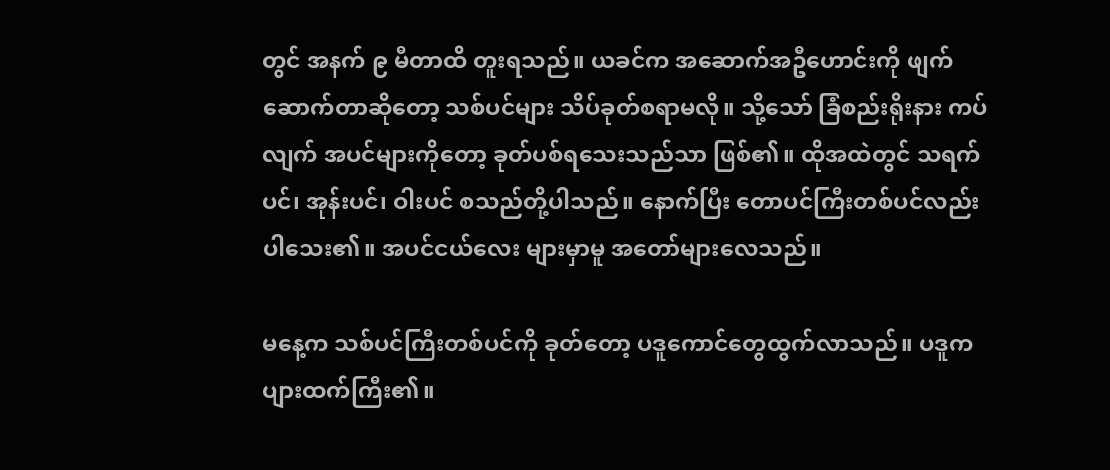တွင် အနက် ၉ မီတာထိ တူးရသည်။ ယခင်က အဆောက်အဦဟောင်းကို ဖျက်ဆောက်တာဆိုတော့ သစ်ပင်များ သိပ်ခုတ်စရာမလို။ သို့သော် ခြံစည်းရိုးနား ကပ်လျက် အပင်များကိုတော့ ခုတ်ပစ်ရသေးသည်သာ ဖြစ်၏။ ထိုအထဲတွင် သရက်ပင်၊ အုန်းပင်၊ ဝါးပင် စသည်တို့ပါသည်။ နောက်ပြီး တောပင်ကြီးတစ်ပင်လည်း ပါသေး၏။ အပင်ငယ်လေး များမှာမူ အတော်များလေသည်။

မနေ့က သစ်ပင်ကြီးတစ်ပင်ကို ခုတ်တော့ ပဒူကောင်တွေထွက်လာသည်။ ပဒူက ပျားထက်ကြီး၏။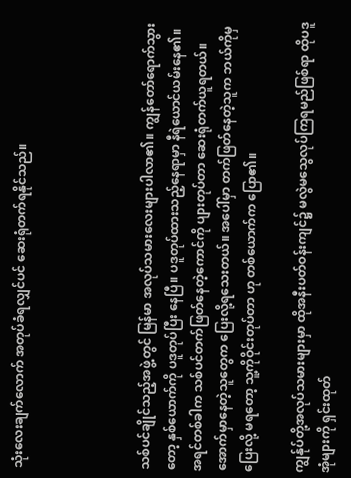သုံးလေးချက်လောက် အတုပ်ခံရလျှင်ပင် ဆေးရုံတက်ရနိုင်သည်။




သစ်ပင်ချိုင်သည့်အဖွဲ့တွင် မြန်မာ အလုပ်သမားလေးများပါလာ၏။ ကျွန်တော်ရောက်သွားတော့ နှစ်ယောက်ကို ပဒူတုပ်ပြီး နေပြီ။ ပဒူတုပ်ထားသည့်နေရာမှာ နီရဲယောင်ယမ်းနေ၏။ အရင်တစ်ခါက သစ်ပင်တက်ဖြတ်နေတဲ့ကောင်ကို ပျားတုပ်တာ ဆေးရုံတက်ယူရတယ်။ အောက်မှာနေတဲ့သူတွေက ပြေးလို့ရသေးတယ်။ အပေါ်မှာ တက်ဖြတ်နေတဲ့သူက ဘယ်ကိုမှ ပြေးလို့ မရတော့ သူ့ကိုဝိုင်းတုပ်တာ ဟု တစ်ယောက်က ပြော၏။

ကျွန်ုပ်တို့အလုပ်သမားများမှာ ထိုအနီးပတ်ဝန်းကျင်၌ မလွဲမသွေလုပ်ကြရမည်ဖြစ်ရာ ထိုပဒူအုံများကို ရှင်းထုတ်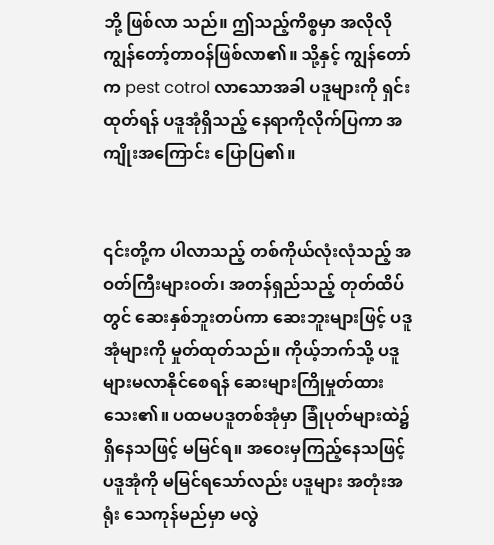ဘို့ ဖြစ်လာ သည်။ ဤသည့်ကိစ္စမှာ အလိုလိုကျွန်တော့်တာဝန်ဖြစ်လာ၏။ သို့နှင့် ကျွန်တော်က pest cotrol လာသောအခါ ပဒူများကို ရှင်းထုတ်ရန် ပဒူအုံရှိသည့် နေရာကိုလိုက်ပြကာ အကျိုးအကြောင်း ပြောပြ၏။


၎င်းတို့က ပါလာသည့် တစ်ကိုယ်လုံးလုံသည့် အဝတ်ကြီးများဝတ်၊ အတန်ရှည်သည့် တုတ်ထိပ်တွင် ဆေးနှစ်ဘူးတပ်ကာ ဆေးဘူးများဖြင့် ပဒူအုံများကို မှုတ်ထုတ်သည်။ ကိုယ့်ဘက်သို့ ပဒူများမလာနိုင်စေရန် ဆေးများကြိုမှုတ်ထားသေး၏။ ပထမပဒူတစ်အုံမှာ ခြုံပုတ်များထဲ၌ရှိနေသဖြင့် မမြင်ရ။ အဝေးမှကြည့်နေသဖြင့် ပဒူအုံကို မမြင်ရသော်လည်း ပဒူများ အတုံးအရုံး သေကုန်မည်မှာ မလွဲ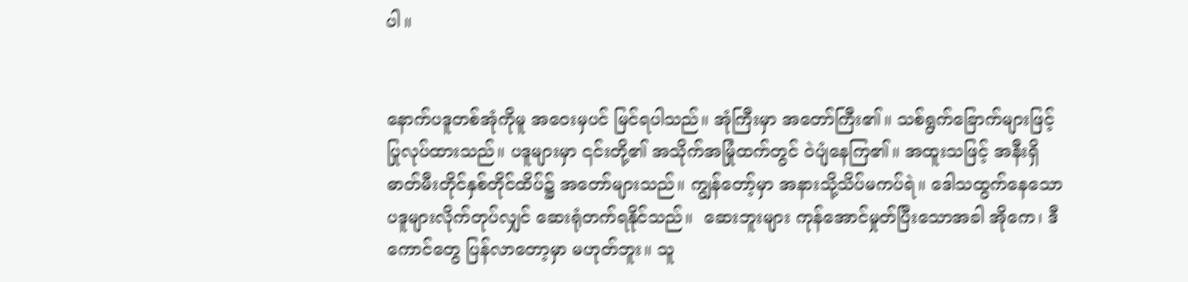ပါ။


နောက်ပဒူတစ်အုံကိုမူ အဝေးမှပင် မြင်ရပါသည်။ အုံကြီးမှာ အတော်ကြီး၏။ သစ်ရွက်ခြောက်များဖြင့် ပြုလုပ်ထားသည်။ ပဒူများမှာ ၎င်းတို့၏ အသိုက်အမြုံထက်တွင် ၀ဲပျံနေကြ၏။ အထူးသဖြင့် အနီးရှိ ဓာတ်မီးတိုင်နှစ်တိုင်ထိပ်၌ အတော်များသည်။ ကျွန်တော့်မှာ အနားသို့သိပ်မကပ်ရဲ။ ဒေါသထွက်နေသော ပဒူများလိုက်တုပ်လျှင် ဆေးရုံတက်ရနိုင်သည်။  ဆေးဘူးများ ကုန်အောင်မှုတ်ပြီးသောအခါ အိုကေ၊ ဒီကောင်တွေ ပြန်လာတော့မှာ မဟုတ်ဘူး။ သူ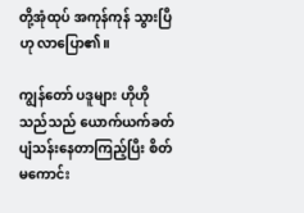တို့အုံထုပ် အကုန်ကုန် သွားပြီ ဟု လာပြော၏။

ကျွန်တော် ပဒူများ ဟိုဟိုသည်သည် ယောက်ယက်ခတ် ပျံသန်းနေတာကြည့်ပြီး စိတ်မကောင်း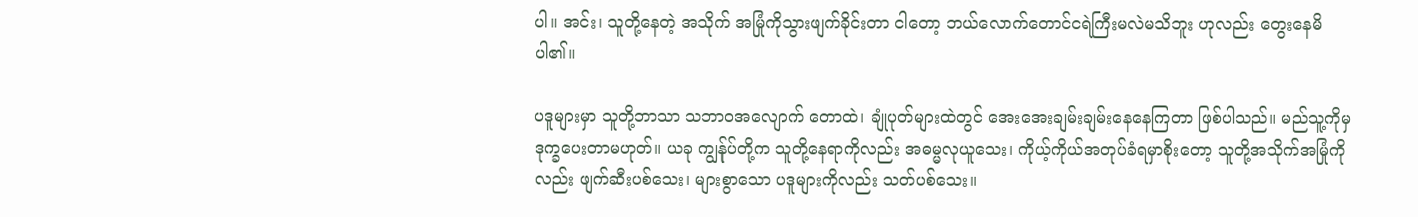ပါ။ အင်း၊ သူတို့နေတဲ့ အသိုက် အမြုံကိုသွားဖျက်ခိုင်းတာ ငါတော့ ဘယ်လောက်တောင်ငရဲကြီးမလဲမသိဘူး ဟုလည်း တွေးနေမိပါ၏။

ပဒူများမှာ သူတို့ဘာသာ သဘာဝအလျောက် တောထဲ၊ ချုံပုတ်များထဲတွင် အေးအေးချမ်းချမ်းနေနေကြတာ ဖြစ်ပါသည်။ မည်သူ့ကိုမှ ဒုက္ခပေးတာမဟုတ်။ ယခု ကျွန်ုပ်တို့က သူတို့နေရာကိုလည်း အဓမ္မလုယူသေး၊ ကိုယ့်ကိုယ်အတုပ်ခံရမှာစိုးတော့ သူတို့အသိုက်အမြုံကိုလည်း ဖျက်ဆီးပစ်သေး၊ များစွာသော ပဒူများကိုလည်း သတ်ပစ်သေး။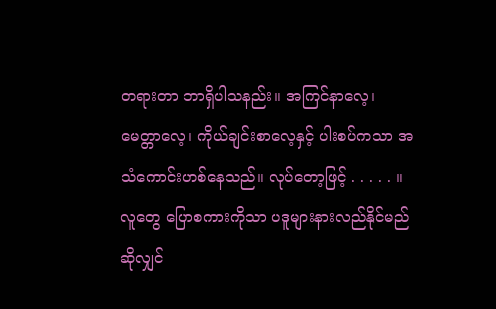တရားတာ ဘာရှိပါသနည်း။ အကြင်နာလေ့၊ မေတ္တာလေ့၊ ကိုယ်ချင်းစာလေ့နှင့် ပါးစပ်ကသာ အသံကောင်းဟစ်နေသည်။ လုပ်တော့ဖြင့် . . . . . ။ လူတွေ ပြောစကားကိုသာ ပဒူများနားလည်နိုင်မည်ဆိုလျှင်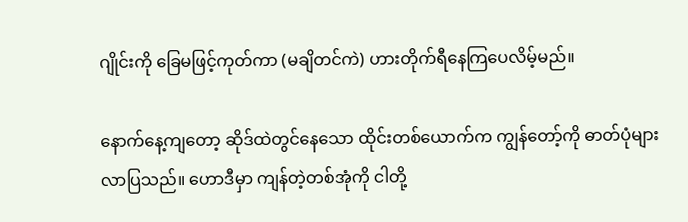ဂျိုင်းကို ခြေမဖြင့်ကုတ်ကာ (မချိတင်ကဲ) ဟားတိုက်ရီနေကြပေလိမ့်မည်။

နောက်နေ့ကျတော့ ဆိုဒ်ထဲတွင်နေသော ထိုင်းတစ်ယောက်က ကျွန်တော့်ကို ဓာတ်ပုံများလာပြသည်။ ဟောဒီမှာ ကျန်တဲ့တစ်အုံကို ငါတို့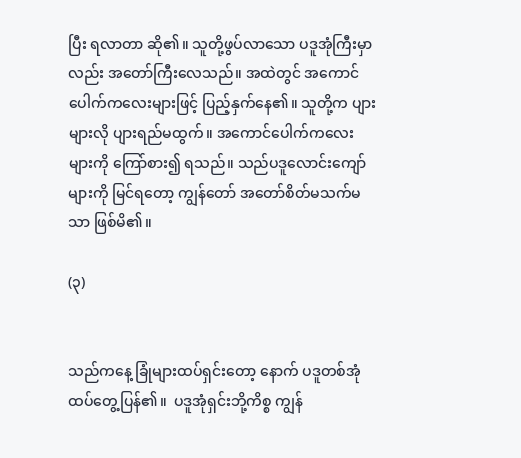ပြီး ရလာတာ ဆို၏။ သူတို့ဖွပ်လာသော ပဒူအုံကြီးမှာလည်း အတော်ကြီးလေသည်။ အထဲတွင် အကောင်ပေါက်ကလေးများဖြင့် ပြည့်နှက်နေ၏။ သူတို့က ပျားများလို ပျားရည်မထွက်။ အကောင်ပေါက်ကလေးများကို ကြော်စား၍ ရသည်။ သည်ပဒူလောင်းကျော်များကို မြင်ရတော့ ကျွန်တော် အတော်စိတ်မသက်မသာ ဖြစ်မိ၏။

(၃)


သည်ကနေ့ ခြုံများထပ်ရှင်းတော့ နောက် ပဒူတစ်အုံထပ်တွေ့ပြန်၏။  ပဒူအုံရှင်းဘို့ကိစ္စ ကျွန်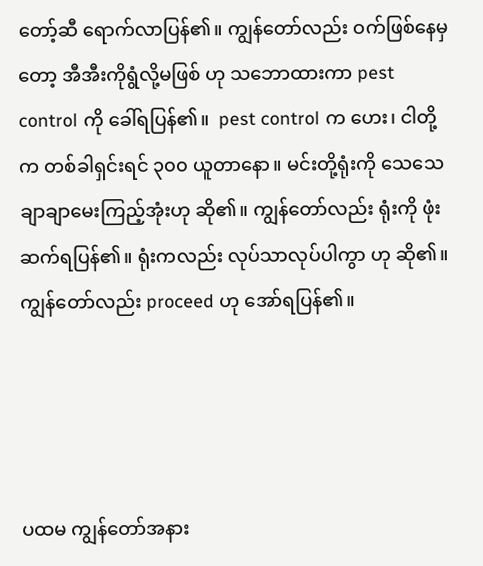တော့်ဆီ ရောက်လာပြန်၏။ ကျွန်တော်လည်း ဝက်ဖြစ်နေမှတော့ အီအီးကိုရွံလို့မဖြစ် ဟု သဘောထားကာ pest control ကို ခေါ်ရပြန်၏။  pest control က ဟေး၊ ငါတို့က တစ်ခါရှင်းရင် ၃၀၀ ယူတာနော။ မင်းတို့ရုံးကို သေသေချာချာမေးကြည့်အုံးဟု ဆို၏။ ကျွန်တော်လည်း ရုံးကို ဖုံးဆက်ရပြန်၏။ ရုံးကလည်း လုပ်သာလုပ်ပါကွာ ဟု ဆို၏။ ကျွန်တော်လည်း proceed ဟု အော်ရပြန်၏။




ပထမ ကျွန်တော်အနား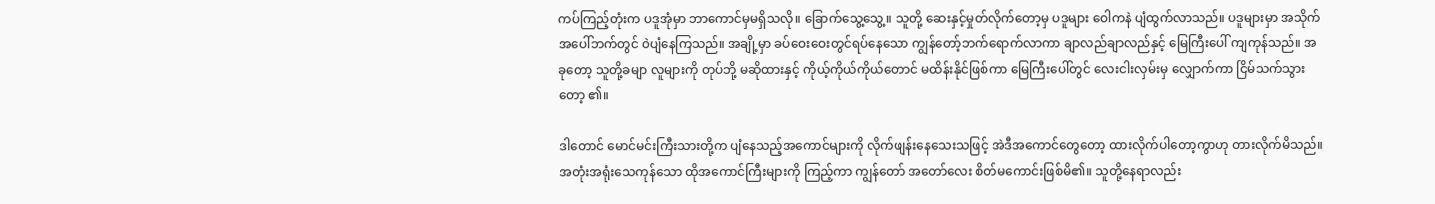ကပ်ကြည့်တုံးက ပဒူအုံမှာ ဘာကောင်မှမရှိသလို။ ခြောက်သွေ့သွေ့။ သူတို့ ဆေးနှင့်မှုတ်လိုက်တော့မှ ပဒူများ ဝေါကနဲ ပျံထွက်လာသည်။ ပဒူများမှာ အသိုက်အပေါ်ဘက်တွင် ၀ဲပျံနေကြသည်။ အချို့မှာ ခပ်ဝေးဝေးတွင်ရပ်နေသော ကျွန်တော့်ဘက်ရောက်လာကာ ချာလည်ချာလည်နှင့် မြေကြီးပေါ် ကျကုန်သည်။ အခုတော့ သူတို့ခမျာ လူများကို တုပ်ဘို့ မဆိုထားနှင့် ကိုယ့်ကိုယ်ကိုယ်တောင် မထိန်းနိုင်ဖြစ်ကာ မြေကြီးပေါ်တွင် လေးငါးလှမ်းမှ လျှောက်ကာ ငြိမ်သက်သွားတော့ ၏။

ဒါတောင် မောင်မင်းကြီးသားတို့က ပျံနေသည့်အကောင်များကို လိုက်ဖျန်းနေသေးသဖြင့် အဲဒီအကောင်တွေတော့ ထားလိုက်ပါတော့ကွာဟု တားလိုက်မိသည်။ အတုံးအရုံးသေကုန်သော ထိုအကောင်ကြီးများကို ကြည့်ကာ ကျွန်တော် အတော်လေး စိတ်မကောင်းဖြစ်မိ၏။ သူတို့နေရာလည်း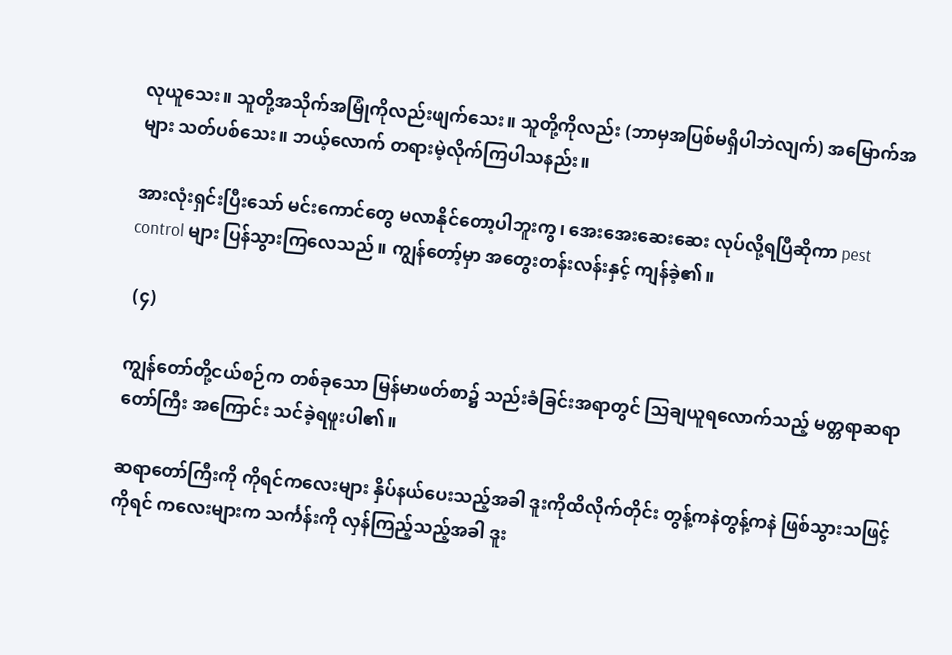လုယူသေး။ သူတို့အသိုက်အမြုံကိုလည်းဖျက်သေး။ သူတို့ကိုလည်း (ဘာမှအပြစ်မရှိပါဘဲလျက်) အမြောက်အများ သတ်ပစ်သေး။ ဘယ့်လောက် တရားမဲ့လိုက်ကြပါသနည်း။

အားလုံးရှင်းပြီးသော် မင်းကောင်တွေ မလာနိုင်တော့ပါဘူးကွ၊ အေးအေးဆေးဆေး လုပ်လို့ရပြီဆိုကာ pest control များ ပြန်သွားကြလေသည်။ ကျွန်တော့်မှာ အတွေးတန်းလန်းနှင့် ကျန်ခဲ့၏။

 (၄)

ကျွန်တော်တို့ငယ်စဉ်က တစ်ခုသော မြန်မာဖတ်စာ၌ သည်းခံခြင်းအရာတွင် သြချယူရလောက်သည့် မတ္တရာဆရာတော်ကြီး အကြောင်း သင်ခဲ့ရဖူးပါ၏။

ဆရာတော်ကြီးကို ကိုရင်ကလေးများ နှိပ်နယ်ပေးသည့်အခါ ဒူးကိုထိလိုက်တိုင်း တွန့်ကနဲတွန့်ကနဲ ဖြစ်သွားသဖြင့် ကိုရင် ကလေးများက သင်္ကန်းကို လှန်ကြည့်သည့်အခါ ဒူး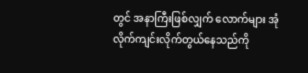တွင် အနာကြီးဖြစ်လျှက် လောက်များ အုံလိုက်ကျင်းလိုက်တွယ်နေသည်ကို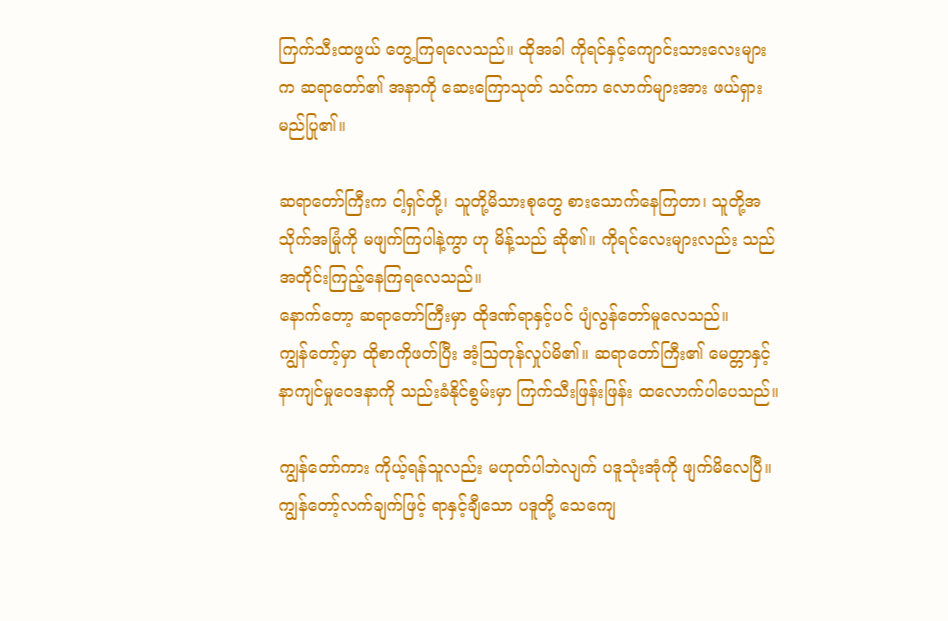ကြက်သီးထဖွယ် တွေ့ကြရလေသည်။ ထိုအခါ ကိုရင်နှင့်ကျောင်းသားလေးများက ဆရာတော်၏ အနာကို ဆေးကြောသုတ် သင်ကာ လောက်များအား ဖယ်ရှားမည်ပြု၏။

ဆရာတော်ကြီးက ငါ့ရှင်တို့၊ သူတို့မိသားစုတွေ စားသောက်နေကြတာ၊ သူတို့အသိုက်အမြုံကို မဖျက်ကြပါနဲ့ကွာ ဟု မိန့်သည် ဆို၏။ ကိုရင်လေးများလည်း သည်အတိုင်းကြည့်နေကြရလေသည်။
နောက်တော့ ဆရာတော်ကြီးမှာ ထိုဒဏ်ရာနှင့်ပင် ပျံလွန်တော်မူလေသည်။
ကျွန်တော့်မှာ ထိုစာကိုဖတ်ပြီး အံ့သြတုန်လှုပ်မိ၏။ ဆရာတော်ကြီး၏ မေတ္တာနှင့် နာကျင်မှုဝေဒနာကို သည်းခံနိုင်စွမ်းမှာ ကြက်သီးဖြန်းဖြန်း ထလောက်ပါပေသည်။

ကျွန်တော်ကား ကိုယ့်ရန်သူလည်း မဟုတ်ပါဘဲလျက် ပဒူသုံးအုံကို ဖျက်မိလေပြီ။ ကျွန်တော့်လက်ချက်ဖြင့် ရာနှင့်ချီသော ပဒူတို့ သေကျေ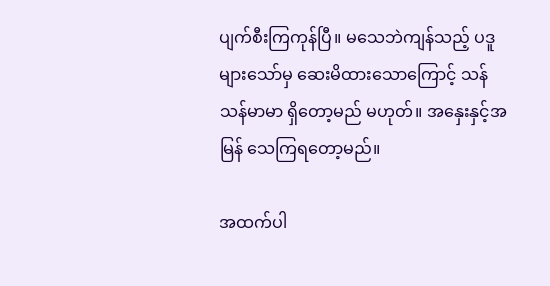ပျက်စီးကြကုန်ပြီ။ မသေဘဲကျန်သည့် ပဒူများသော်မှ ဆေးမိထားသောကြောင့် သန်သန်မာမာ ရှိတော့မည် မဟုတ်။ အနှေးနှင့်အမြန် သေကြရတော့မည်။

အထက်ပါ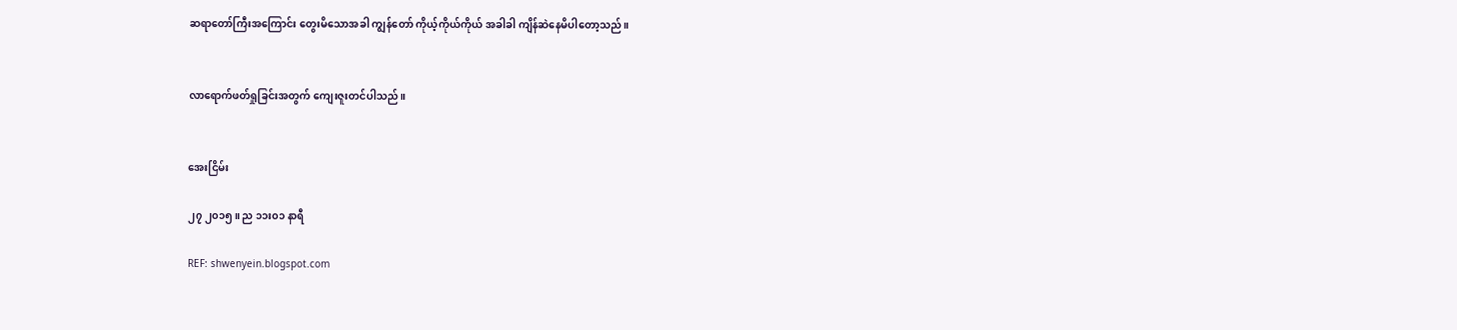ဆရာတော်ကြီးအကြောင်း တွေးမိသောအခါ ကျွန်တော် ကိုယ့်ကိုယ်ကိုယ် အခါခါ ကျိန်ဆဲနေမိပါတော့သည်။


လာရောက်ဖတ်ရှုခြင်းအတွက် ကျေးဇူးတင်ပါသည်။


အေးငြိမ်း

၂၇ ၂၀၁၅။ ည ၁၁း၀၁ နာရီ

REF: shwenyein.blogspot.com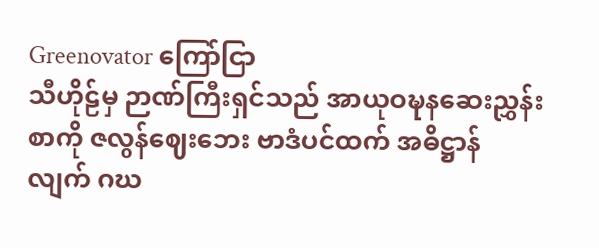Greenovator ကြော်ငြာ
သီဟိုဠ်မှ ဉာဏ်ကြီးရှင်သည် အာယုဝဍ္ဎနဆေးညွှန်းစာကို ဇလွန်ဈေးဘေး ဗာဒံပင်ထက် အဓိဋ္ဌာန်လျက် ဂဃ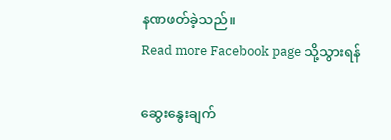နဏဖတ်ခဲ့သည်။
Read more Facebook page သို့သွားရန်

ဆွေးနွေးချက်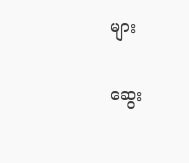များ

ဆွေး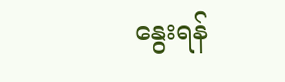နွေးရန်